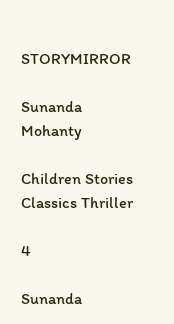STORYMIRROR

Sunanda Mohanty

Children Stories Classics Thriller

4

Sunanda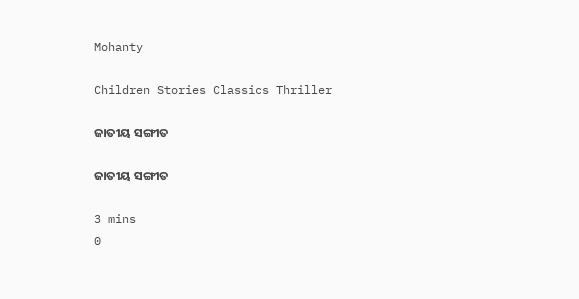Mohanty

Children Stories Classics Thriller

ଜାତୀୟ ସଙ୍ଗୀତ

ଜାତୀୟ ସଙ୍ଗୀତ

3 mins
0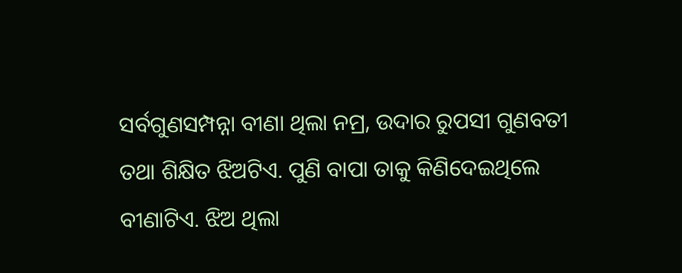ସର୍ବଗୁଣସମ୍ପନ୍ନା ବୀଣା ଥିଲା ନମ୍ର, ଉଦାର ରୁପସୀ ଗୁଣବତୀ ତଥା ଶିକ୍ଷିତ ଝିଅଟିଏ. ପୁଣି ବାପା ତାକୁ କିଣିଦେଇଥିଲେ ବୀଣାଟିଏ. ଝିଅ ଥିଲା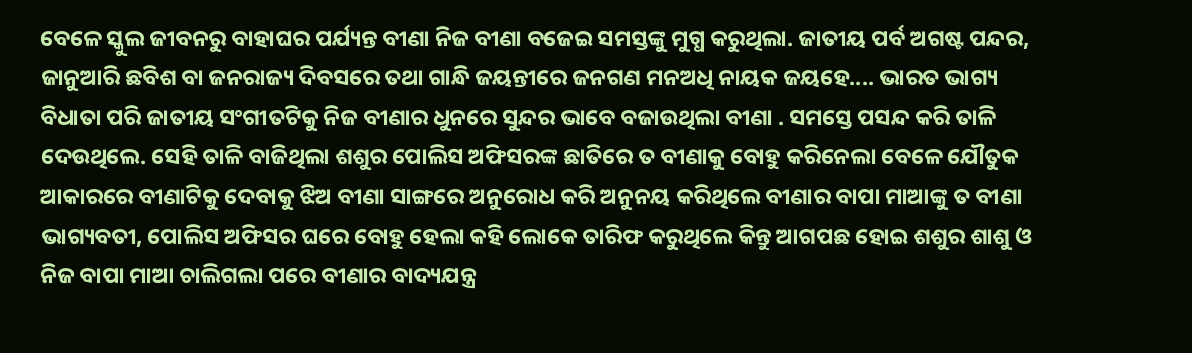ବେଳେ ସ୍କୁଲ ଜୀବନରୁ ବାହାଘର ପର୍ଯ୍ୟନ୍ତ ବୀଣା ନିଜ ବୀଣା ବଜେଇ ସମସ୍ତଙ୍କୁ ମୁଗ୍ଧ କରୁଥିଲା. ଜାତୀୟ ପର୍ବ ଅଗଷ୍ଟ ପନ୍ଦର, ଜାନୁଆରି ଛବିଶ ବା ଜନରାଜ୍ୟ ଦିବସରେ ତଥା ଗାନ୍ଧି ଜୟନ୍ତୀରେ ଜନଗଣ ମନଅଧି ନାୟକ ଜୟହେ.... ଭାରତ ଭାଗ୍ୟ ବିଧାତା ପରି ଜାତୀୟ ସଂଗୀତଟିକୁ ନିଜ ବୀଣାର ଧୁନରେ ସୁନ୍ଦର ଭାବେ ବଜାଉଥିଲା ବୀଣା . ସମସ୍ତେ ପସନ୍ଦ କରି ତାଳି ଦେଉଥିଲେ. ସେହି ତାଳି ବାଜିଥିଲା ଶଶୁର ପୋଲିସ ଅଫିସରଙ୍କ ଛାତିରେ ତ ବୀଣାକୁ ବୋହୁ କରିନେଲା ବେଳେ ଯୌତୁକ ଆକାରରେ ବୀଣାଟିକୁ ଦେବାକୁ ଝିଅ ବୀଣା ସାଙ୍ଗରେ ଅନୁରୋଧ କରି ଅନୁନୟ କରିଥିଲେ ବୀଣାର ବାପା ମାଆଙ୍କୁ ତ ବୀଣା ଭାଗ୍ୟବତୀ, ପୋଲିସ ଅଫିସର ଘରେ ବୋହୁ ହେଲା କହି ଲୋକେ ତାରିଫ କରୁଥିଲେ କିନ୍ତୁ ଆଗପଛ ହୋଇ ଶଶୁର ଶାଶୁ ଓ ନିଜ ବାପା ମାଆ ଚାଲିଗଲା ପରେ ବୀଣାର ବାଦ୍ୟଯନ୍ତ୍ର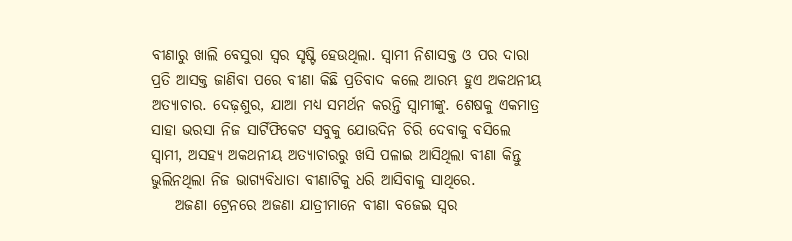ବୀଣାରୁ ଖାଲି ବେସୁରା ସ୍ୱର ସୃଷ୍ଟି ହେଉଥିଲା. ସ୍ୱାମୀ ନିଶାସକ୍ତ ଓ ପର ଦାରା ପ୍ରତି ଆସକ୍ତ ଜାଣିବା ପରେ ବୀଣା କିଛି ପ୍ରତିବାଦ କଲେ ଆରମ୍ଭ ହୁଏ ଅକଥନୀୟ ଅତ୍ୟାଚାର. ଦେଢ଼ଶୁର, ଯାଆ ମଧ୍ୟ ସମର୍ଥନ କରନ୍ତି ସ୍ୱାମୀଙ୍କୁ. ଶେଷକୁ ଏକମାତ୍ର ସାହା ଭରସା ନିଜ ସାର୍ଟିଫିକେଟ ସବୁକୁ ଯୋଉଦିନ ଚିରି ଦେବାକୁ ବସିଲେ ସ୍ୱାମୀ, ଅସହ୍ୟ ଅକଥନୀୟ ଅତ୍ୟାଚାରରୁ ଖସି ପଳାଇ ଆସିଥିଲା ବୀଣା କିନ୍ତୁ ଭୁଲିନଥିଲା ନିଜ ଭାଗ୍ୟବିଧାତା ବୀଣାଟିକୁ ଧରି ଆସିବାକୁ ସାଥିରେ.
    ଅଜଣା ଟ୍ରେନରେ ଅଜଣା ଯାତ୍ରୀମାନେ ବୀଣା ବଜେଇ ସ୍ୱର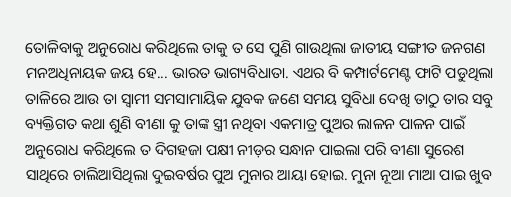ତୋଳିବାକୁ ଅନୁରୋଧ କରିଥିଲେ ତାକୁ ତ ସେ ପୁଣି ଗାଉଥିଲା ଜାତୀୟ ସଙ୍ଗୀତ ଜନଗଣ ମନଅଧିନାୟକ ଜୟ ହେ... ଭାରତ ଭାଗ୍ୟବିଧାତା. ଏଥର ବି କମ୍ପାର୍ଟମେଣ୍ଟ ଫାଟି ପଡୁଥିଲା ତାଳିରେ ଆଉ ତା ସ୍ୱାମୀ ସମସାମାୟିକ ଯୁବକ ଜଣେ ସମୟ ସୁବିଧା ଦେଖି ତାଠୁ ତାର ସବୁ ବ୍ୟକ୍ତିଗତ କଥା ଶୁଣି ବୀଣା କୁ ତାଙ୍କ ସ୍ତ୍ରୀ ନଥିବା ଏକମାତ୍ର ପୁଅର ଲାଳନ ପାଳନ ପାଇଁ ଅନୁରୋଧ କରିଥିଲେ ତ ଦିଗହଜା ପକ୍ଷୀ ନୀଡ଼ର ସନ୍ଧାନ ପାଇଲା ପରି ବୀଣା ସୁରେଶ ସାଥିରେ ଚାଲିଆସିଥିଲା ଦୁଇବର୍ଷର ପୁଅ ମୁନାର ଆୟା ହୋଇ. ମୁନା ନୂଆ ମାଆ ପାଇ ଖୁବ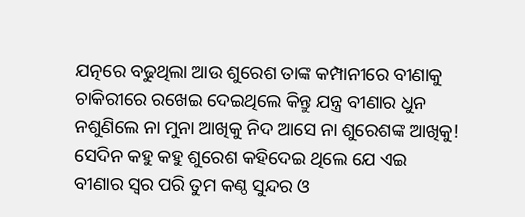ଯତ୍ନରେ ବଢୁଥିଲା ଆଉ ଶୁରେଶ ତାଙ୍କ କମ୍ପାନୀରେ ବୀଣାକୁ ଚାକିରୀରେ ରଖେଇ ଦେଇଥିଲେ କିନ୍ତୁ ଯନ୍ତ୍ର ବୀଣାର ଧୁନ ନଶୁଣିଲେ ନା ମୁନା ଆଖିକୁ ନିଦ ଆସେ ନା ଶୁରେଶଙ୍କ ଆଖିକୁ! ସେଦିନ କହୁ କହୁ ଶୁରେଶ କହିଦେଇ ଥିଲେ ଯେ ଏଇ ବୀଣାର ସ୍ୱର ପରି ତୁମ କଣ୍ଠ ସୁନ୍ଦର ଓ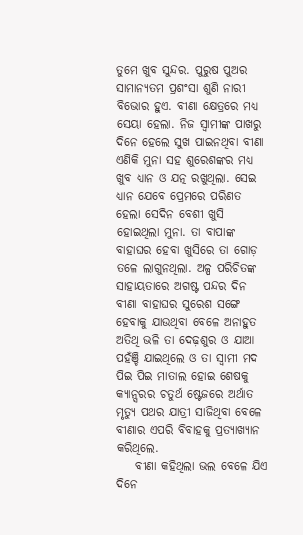ତୁମେ ଖୁବ ସୁନ୍ଦର. ପୁରୁଷ ପୁଅର ସାମାନ୍ୟତମ ପ୍ରଶଂସା ଶୁଣି ନାରୀ ବିଭୋର ହୁଏ. ବୀଣା କ୍ଷେତ୍ରରେ ମଧ୍ୟ ସେୟା ହେଲା. ନିଜ ସ୍ୱାମୀଙ୍କ ପାଖରୁ ଦିନେ ହେଲେ ସୁଖ ପାଇନଥିବା ବୀଣା ଏଣିକି ମୁନା ସହ ଶୁରେଶଙ୍କର ମଧ୍ୟ ଖୁବ ଧ୍ୟାନ ଓ ଯତ୍ନ ରଖୁଥିଲା. ସେଇ ଧ୍ୟାନ ଯେବେ ପ୍ରେମରେ ପରିଣତ ହେଲା ସେଦିନ ବେଶୀ ଖୁସି ହୋଇଥିଲା ମୁନା. ତା ବାପାଙ୍କ ବାହାଘର ହେବା ଖୁସିରେ ତା ଗୋଡ଼ ତଳେ ଲାଗୁନଥିଲା. ଅଳ୍ପ ପରିଚିତଙ୍କ ସାହାୟତାରେ ଅଗଷ୍ଟ ପନ୍ଦର ଦିନ ବୀଣା ବାହାଘର ସୁରେଶ ସଙ୍ଗେ ହେବାକୁ ଯାଉଥିବା ବେଳେ ଅନାହୁତ ଅତିଥି ଭଳି ତା ଦେଢ଼ଶୁର ଓ ଯାଆ ପହଁଞ୍ଚି ଯାଇଥିଲେ ଓ ତା ସ୍ୱାମୀ ମଦ ପିଇ ପିଇ ମାତାଲ ହୋଇ ଶେଷକୁ କ୍ୟାନ୍ସରର ଚତୁର୍ଥ ଷ୍ଟେଜରେ ଅର୍ଥାତ ମୃତ୍ୟୁ ପଥର ଯାତ୍ରୀ ସାଜିଥିବା ବେଳେ ବୀଣାର ଏପରି ବିବାହକୁ ପ୍ରତ୍ୟାଖ୍ୟାନ କରିଥିଲେ.
    ବୀଣା କହିଥିଲା ଭଲ ବେଳେ ଯିଏ ଦିନେ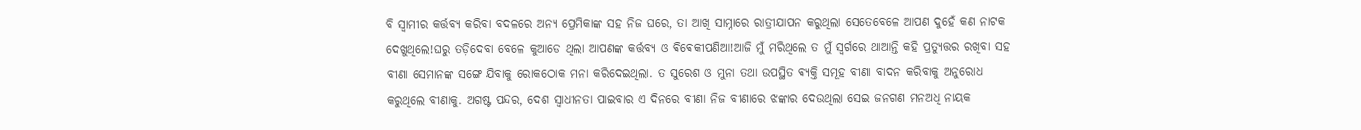ବି ସ୍ୱାମୀର କର୍ତ୍ତବ୍ୟ କରିବା ବଦଳରେ ଅନ୍ୟ ପ୍ରେମିକାଙ୍କ ସହ ନିଜ ଘରେ, ତା ଆଖି ସାମ୍ନାରେ ରାତ୍ରୀଯାପନ କରୁଥିଲା ସେତେବେଳେ ଆପଣ ଦୁହେଁ କଣ ନାଟକ ଦେଖୁଥିଲେ!ଘରୁ ତଡ଼ିଦେବା ବେଳେ କୁଆଡେ ଥିଲା ଆପଣଙ୍କ କର୍ତ୍ତବ୍ୟ ଓ ଵିଵେକୀପଣିଆ!ଆଜି ମୁଁ ମରିଥିଲେ ତ ମୁଁ ସ୍ୱର୍ଗରେ ଥାଆନ୍ତି କହି ପ୍ରତ୍ୟୁତ୍ତର ରଖିବା ସହ ବୀଣା ସେମାନଙ୍କ ସଙ୍ଗେ ଯିବାକୁ ରୋକଠୋକ ମନା କରିଦେଇଥିଲା. ତ ସୁରେଶ ଓ ମୁନା ତଥା ଉପସ୍ଥିତ ଵ୍ୟକ୍ତି ସମୂହ ବୀଣା ବାଦନ କରିବାକୁ ଅନୁରୋଧ କରୁଥିଲେ ବୀଣାକୁ. ଅଗଷ୍ଟ ପନ୍ଦର, ଦେଶ ସ୍ବାଧୀନତା ପାଇବାର ଏ ଦିନରେ ବୀଣା ନିଜ ବୀଣାରେ ଝଙ୍କାର ଦେଉଥିଲା ସେଇ ଜନଗଣ ମନଅଧି ନାୟକ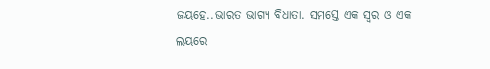ଜୟହେ..ଭାରତ ଭାଗ୍ୟ ବିଧାତା. ସମସ୍ତେ ଏକ ସ୍ୱର ଓ ଏକ ଲୟରେ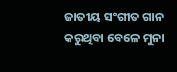ଜାତୀୟ ସଂଗୀତ ଗାନ କରୁଥିବା ବେଳେ ମୁନା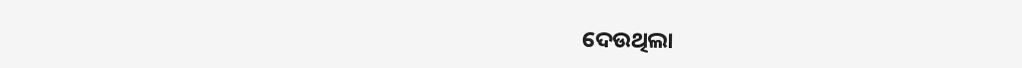ଦେଉଥିଲା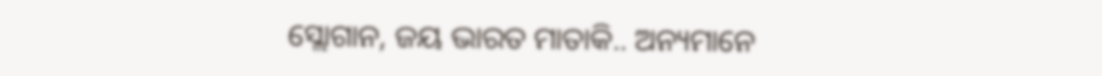ସ୍ଲୋଗାନ, ଜୟ ଭାରତ ମାତାକି.. ଅନ୍ୟମାନେ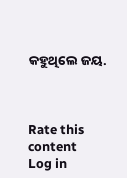କହୁଥିଲେ ଜୟ.



Rate this content
Log in